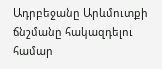Ադրբեջանը Արևմուտքի ճնշմանը հակազդելու համար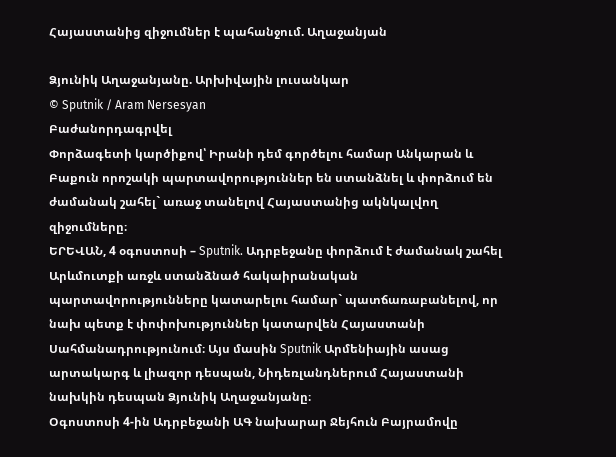Հայաստանից զիջումներ է պահանջում. Աղաջանյան

Ձյունիկ Աղաջանյանը. Արխիվային լուսանկար
© Sputnik / Aram Nersesyan
Բաժանորդագրվել
Փորձագետի կարծիքով՝ Իրանի դեմ գործելու համար Անկարան և Բաքուն որոշակի պարտավորություններ են ստանձնել և փորձում են ժամանակ շահել` առաջ տանելով Հայաստանից ակնկալվող զիջումները։
ԵՐԵՎԱՆ, 4 օգոստոսի – Sputnik. Ադրբեջանը փորձում է ժամանակ շահել Արևմուտքի առջև ստանձնած հակաիրանական պարտավորությունները կատարելու համար` պատճառաբանելով, որ նախ պետք է փոփոխություններ կատարվեն Հայաստանի Սահմանադրությունում։ Այս մասին Sputnik Արմենիային ասաց արտակարգ և լիազոր դեսպան, Նիդեռլանդներում Հայաստանի նախկին դեսպան Ձյունիկ Աղաջանյանը։
Օգոստոսի 4-ին Ադրբեջանի ԱԳ նախարար Ջեյհուն Բայրամովը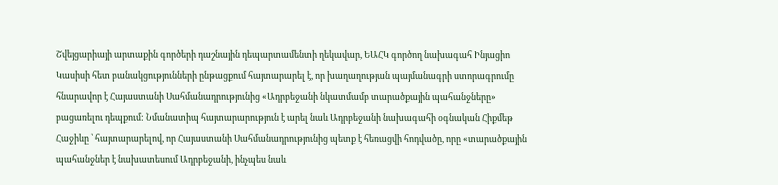Շվեյցարիայի արտաքին գործերի դաշնային դեպարտամենտի ղեկավար, ԵԱՀԿ գործող նախագահ Ինյացիո Կասիսի հետ բանակցությունների ընթացքում հայտարարել է, որ խաղաղության պայմանագրի ստորագրումը հնարավոր է Հայաստանի Սահմանադրությունից «Ադրբեջանի նկատմամբ տարածքային պահանջները» բացառելու դեպքում: Նմանատիպ հայտարարություն է արել նաև Ադրբեջանի նախագահի օգնական Հիքմեթ Հաջիևը ՝ հայտարարելով, որ Հայաստանի Սահմանադրությունից պետք է հեռացվի հոդվածը, որը «տարածքային պահանջներ է նախատեսում Ադրբեջանի, ինչպես նաև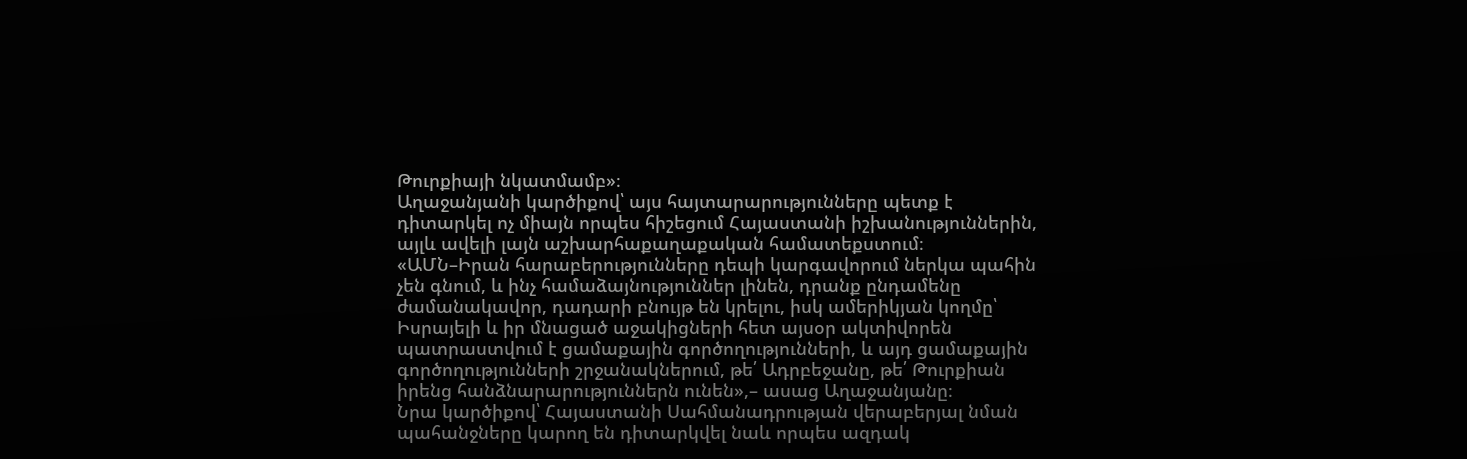Թուրքիայի նկատմամբ»։
Աղաջանյանի կարծիքով՝ այս հայտարարությունները պետք է դիտարկել ոչ միայն որպես հիշեցում Հայաստանի իշխանություններին, այլև ավելի լայն աշխարհաքաղաքական համատեքստում։
«ԱՄՆ–Իրան հարաբերությունները դեպի կարգավորում ներկա պահին չեն գնում, և ինչ համաձայնություններ լինեն, դրանք ընդամենը ժամանակավոր, դադարի բնույթ են կրելու, իսկ ամերիկյան կողմը՝ Իսրայելի և իր մնացած աջակիցների հետ այսօր ակտիվորեն պատրաստվում է ցամաքային գործողությունների, և այդ ցամաքային գործողությունների շրջանակներում, թե՛ Ադրբեջանը, թե՛ Թուրքիան իրենց հանձնարարություններն ունեն»,– ասաց Աղաջանյանը։
Նրա կարծիքով՝ Հայաստանի Սահմանադրության վերաբերյալ նման պահանջները կարող են դիտարկվել նաև որպես ազդակ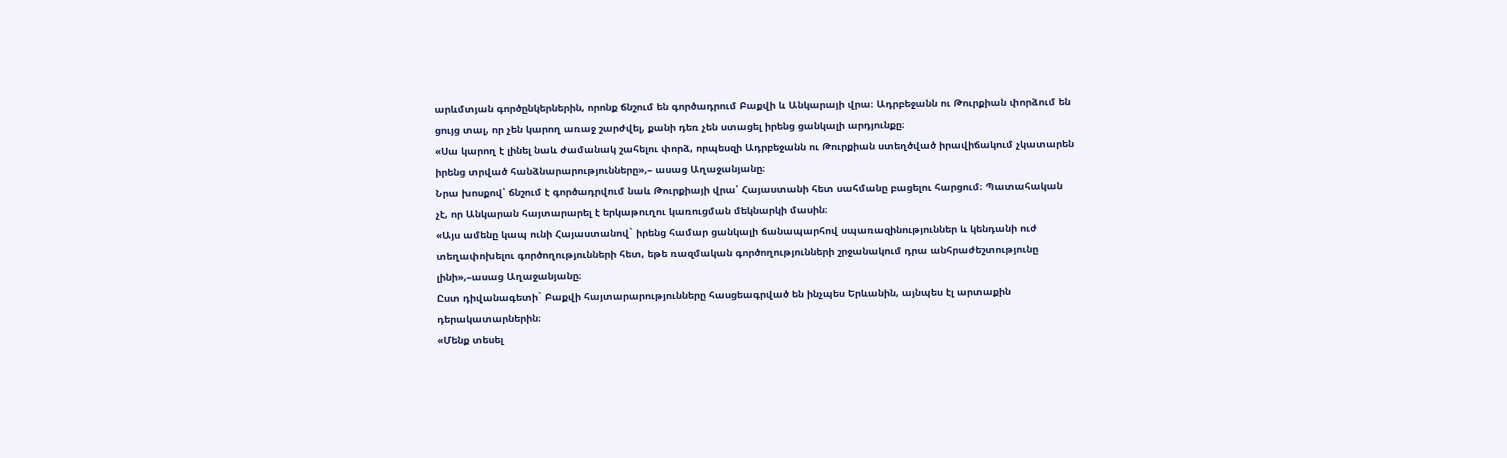արևմտյան գործընկերներին, որոնք ճնշում են գործադրում Բաքվի և Անկարայի վրա։ Ադրբեջանն ու Թուրքիան փորձում են ցույց տալ, որ չեն կարող առաջ շարժվել, քանի դեռ չեն ստացել իրենց ցանկալի արդյունքը։
«Սա կարող է լինել նաև ժամանակ շահելու փորձ, որպեսզի Ադրբեջանն ու Թուրքիան ստեղծված իրավիճակում չկատարեն իրենց տրված հանձնարարությունները»,– ասաց Աղաջանյանը։
Նրա խոսքով՝ ճնշում է գործադրվում նաև Թուրքիայի վրա՝ Հայաստանի հետ սահմանը բացելու հարցում։ Պատահական չէ, որ Անկարան հայտարարել է երկաթուղու կառուցման մեկնարկի մասին։
«Այս ամենը կապ ունի Հայաստանով` իրենց համար ցանկալի ճանապարհով սպառազինություններ և կենդանի ուժ տեղափոխելու գործողությունների հետ, եթե ռազմական գործողությունների շրջանակում դրա անհրաժեշտությունը լինի»,–ասաց Աղաջանյանը։
Ըստ դիվանագետի` Բաքվի հայտարարությունները հասցեագրված են ինչպես Երևանին, այնպես էլ արտաքին դերակատարներին։
«Մենք տեսել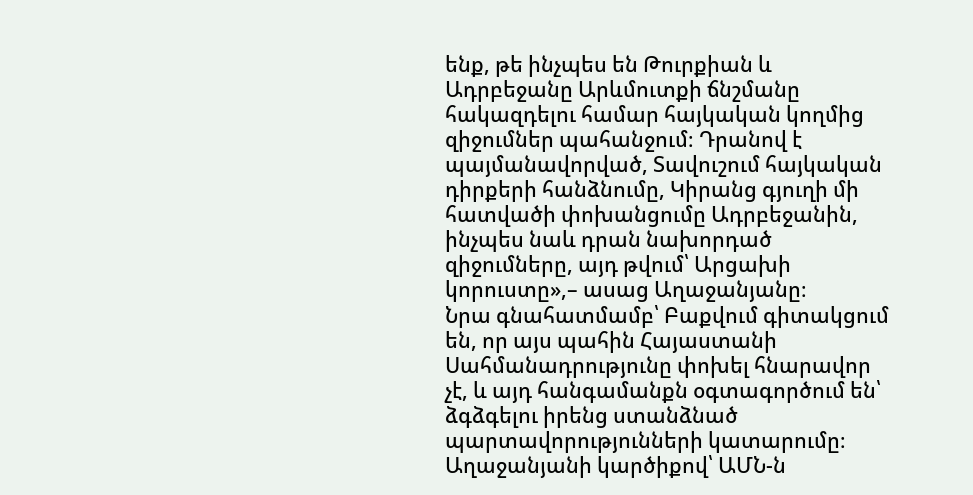ենք, թե ինչպես են Թուրքիան և Ադրբեջանը Արևմուտքի ճնշմանը հակազդելու համար հայկական կողմից զիջումներ պահանջում։ Դրանով է պայմանավորված, Տավուշում հայկական դիրքերի հանձնումը, Կիրանց գյուղի մի հատվածի փոխանցումը Ադրբեջանին, ինչպես նաև դրան նախորդած զիջումները, այդ թվում՝ Արցախի կորուստը»,– ասաց Աղաջանյանը։
Նրա գնահատմամբ՝ Բաքվում գիտակցում են, որ այս պահին Հայաստանի Սահմանադրությունը փոխել հնարավոր չէ, և այդ հանգամանքն օգտագործում են՝ ձգձգելու իրենց ստանձնած պարտավորությունների կատարումը։
Աղաջանյանի կարծիքով՝ ԱՄՆ-ն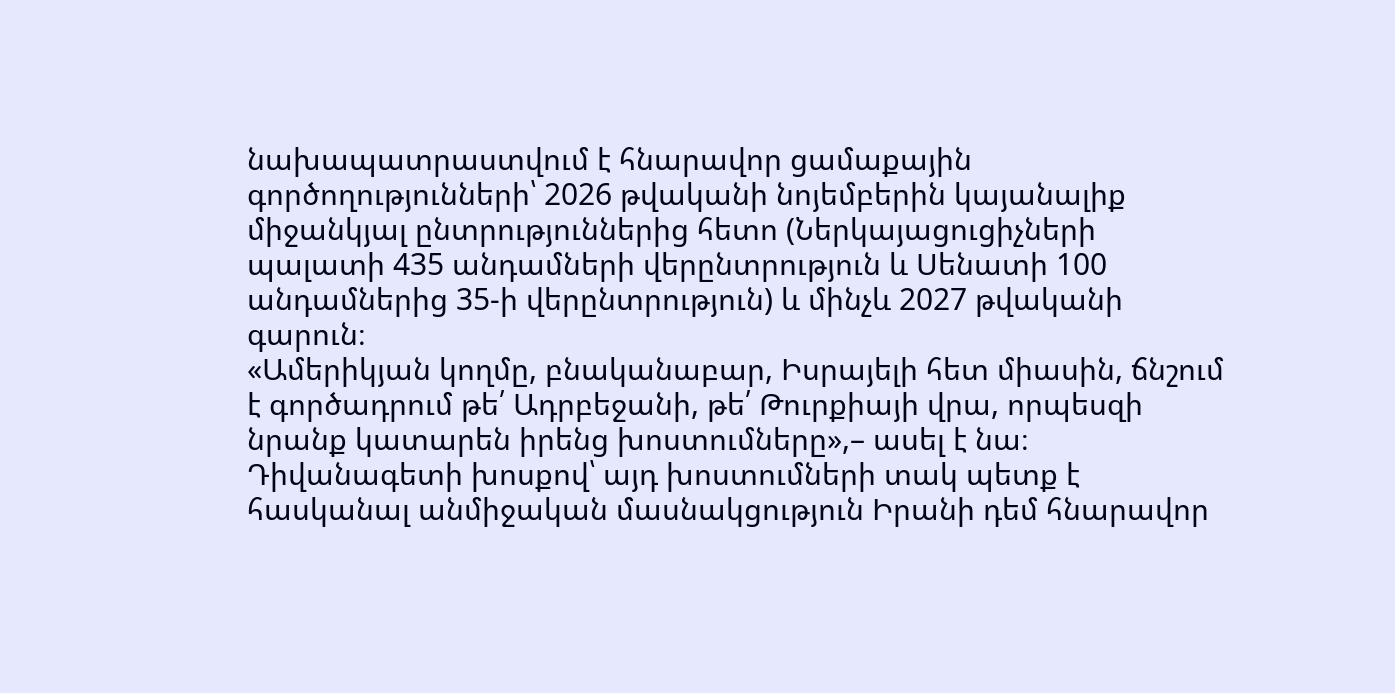նախապատրաստվում է հնարավոր ցամաքային գործողությունների՝ 2026 թվականի նոյեմբերին կայանալիք միջանկյալ ընտրություններից հետո (Ներկայացուցիչների պալատի 435 անդամների վերընտրություն և Սենատի 100 անդամներից 35-ի վերընտրություն) և մինչև 2027 թվականի գարուն։
«Ամերիկյան կողմը, բնականաբար, Իսրայելի հետ միասին, ճնշում է գործադրում թե՛ Ադրբեջանի, թե՛ Թուրքիայի վրա, որպեսզի նրանք կատարեն իրենց խոստումները»,– ասել է նա։
Դիվանագետի խոսքով՝ այդ խոստումների տակ պետք է հասկանալ անմիջական մասնակցություն Իրանի դեմ հնարավոր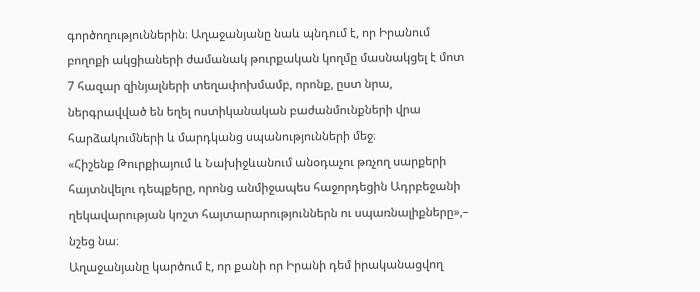գործողություններին։ Աղաջանյանը նաև պնդում է, որ Իրանում բողոքի ակցիաների ժամանակ թուրքական կողմը մասնակցել է մոտ 7 հազար զինյալների տեղափոխմամբ, որոնք, ըստ նրա, ներգրավված են եղել ոստիկանական բաժանմունքների վրա հարձակումների և մարդկանց սպանությունների մեջ։
«Հիշենք Թուրքիայում և Նախիջևանում անօդաչու թռչող սարքերի հայտնվելու դեպքերը, որոնց անմիջապես հաջորդեցին Ադրբեջանի ղեկավարության կոշտ հայտարարություններն ու սպառնալիքները»,– նշեց նա։
Աղաջանյանը կարծում է, որ քանի որ Իրանի դեմ իրականացվող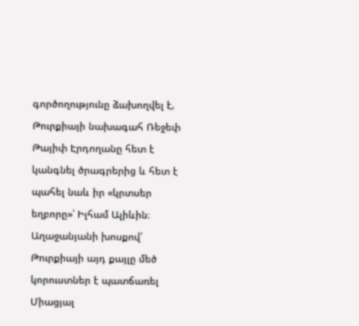գործողությունը ձախողվել է, Թուրքիայի նախագահ Ռեջեփ Թայիփ Էրդողանը հետ է կանգնել ծրագրերից և հետ է պահել նաև իր «կրտսեր եղբորը»՝ Իլհամ Ալիևին։ Աղաջանյանի խոսքով՝ Թուրքիայի այդ քայլը մեծ կորուստներ է պատճառել Միացյալ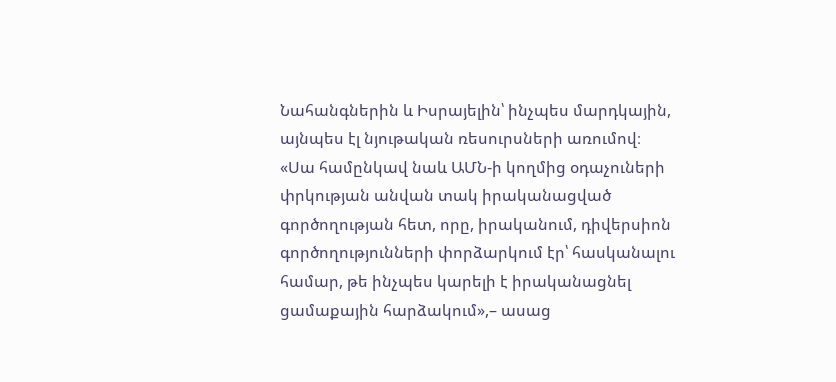Նահանգներին և Իսրայելին՝ ինչպես մարդկային, այնպես էլ նյութական ռեսուրսների առումով։
«Սա համընկավ նաև ԱՄՆ-ի կողմից օդաչուների փրկության անվան տակ իրականացված գործողության հետ, որը, իրականում, դիվերսիոն գործողությունների փորձարկում էր՝ հասկանալու համար, թե ինչպես կարելի է իրականացնել ցամաքային հարձակում»,– ասաց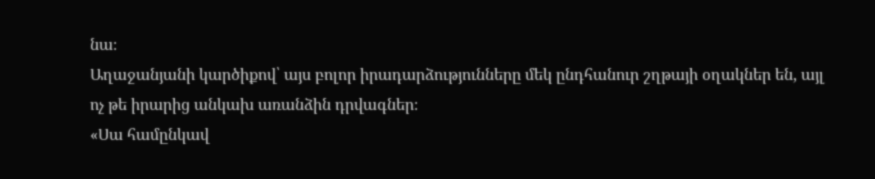նա։
Աղաջանյանի կարծիքով՝ այս բոլոր իրադարձությունները մեկ ընդհանուր շղթայի օղակներ են, այլ ոչ թե իրարից անկախ առանձին դրվագներ։
«Սա համընկավ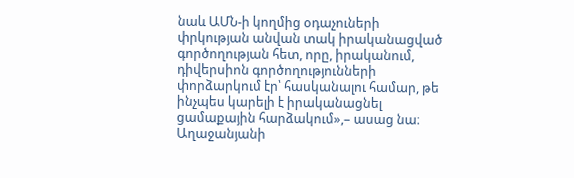նաև ԱՄՆ-ի կողմից օդաչուների փրկության անվան տակ իրականացված գործողության հետ, որը, իրականում, դիվերսիոն գործողությունների փորձարկում էր՝ հասկանալու համար, թե ինչպես կարելի է իրականացնել ցամաքային հարձակում»,– ասաց նա։
Աղաջանյանի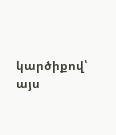կարծիքով՝ այս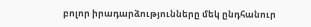բոլոր իրադարձությունները մեկ ընդհանուր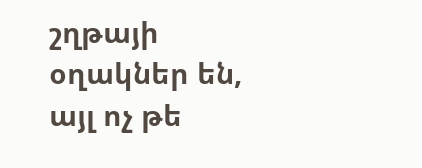շղթայի օղակներ են, այլ ոչ թե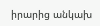իրարից անկախ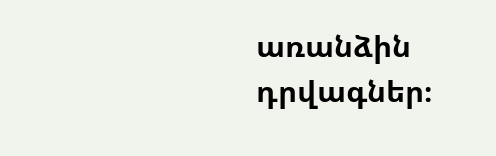առանձին դրվագներ։